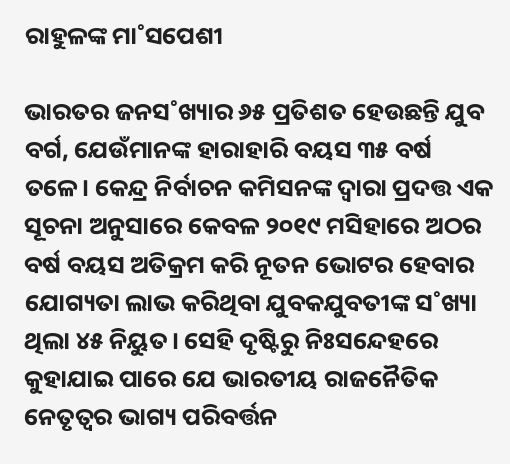ରାହୁଳଙ୍କ ମା˚ସପେଶୀ

ଭାରତର ଜନସ˚ଖ୍ୟାର ୬୫ ପ୍ରତିଶତ ହେଉଛନ୍ତି ଯୁବ ବର୍ଗ, ଯେଉଁମାନଙ୍କ ହାରାହାରି ବୟସ ୩୫ ବର୍ଷ ତଳେ। କେନ୍ଦ୍ର ନିର୍ବାଚନ କମିସନଙ୍କ ଦ୍ବାରା ପ୍ରଦତ୍ତ ଏକ ସୂଚନା ଅନୁସାରେ କେବଳ ୨୦୧୯ ମସିହାରେ ଅଠର ବର୍ଷ ବୟସ ଅତିକ୍ରମ କରି ନୂତନ ଭୋଟର ହେବାର ଯୋଗ୍ୟତା ଲାଭ କରିଥିବା ଯୁବକଯୁବତୀଙ୍କ ସ˚ଖ୍ୟା ଥିଲା ୪୫ ନିୟୁତ। ସେହି ଦୃଷ୍ଟିରୁ ନିଃସନ୍ଦେହରେ କୁହାଯାଇ ପାରେ ଯେ ଭାରତୀୟ ରାଜନୈତିକ ନେତୃତ୍ବର ଭାଗ୍ୟ ପରିବର୍ତ୍ତନ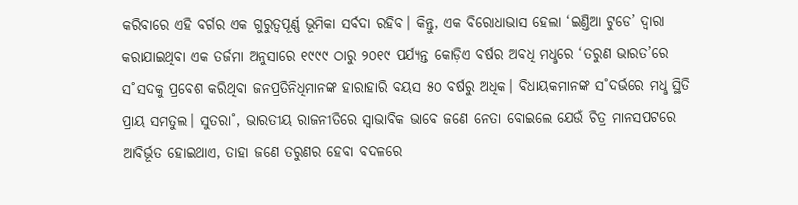କରିବାରେ ଏହି ବର୍ଗର ଏକ ଗୁରୁତ୍ବପୂର୍ଣ୍ଣ ଭୂମିକା ସର୍ବଦା ରହିବ। କିନ୍ତୁ, ଏକ ବିରୋଧାଭାସ ହେଲା ‘ଇଣ୍ତିଆ ଟୁଡେ’ ଦ୍ବାରା କରାଯାଇଥିବା ଏକ ତର୍ଜମା ଅନୁସାରେ ୧୯୯୯ ଠାରୁ ୨୦୧୯ ପର୍ଯ୍ୟନ୍ତ କୋଡ଼ିଏ ବର୍ଷର ଅବଧି ମଧୢରେ ‘ତରୁଣ ଭାରତ’ରେ ସ˚ସଦକୁ ପ୍ରବେଶ କରିଥିବା ଜନପ୍ରତିନିଧିମାନଙ୍କ ହାରାହାରି ବୟସ ୫୦ ବର୍ଷରୁ ଅଧିକ। ବିଧାୟକମାନଙ୍କ ସ˚ଦର୍ଭରେ ମଧୢ ସ୍ଥିତି ପ୍ରାୟ ସମତୁଲ। ସୁତରା˚, ଭାରତୀୟ ରାଜନୀତିରେ ସ୍ବାଭାବିକ ଭାବେ ଜଣେ ନେତା ବୋଇଲେ ଯେଉଁ ଚିତ୍ର ମାନସପଟରେ ଆବିର୍ଭୂତ ହୋଇଥାଏ, ତାହା ଜଣେ ତରୁଣର ହେବା ବଦଳରେ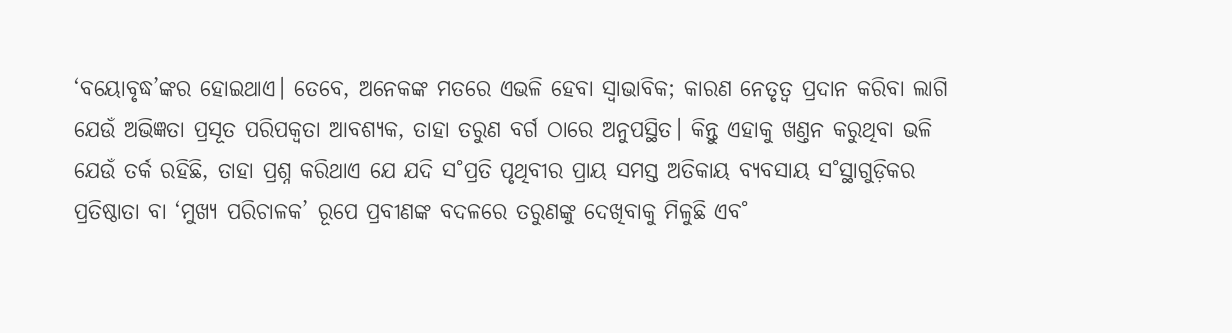‘ବୟୋବୃଦ୍ଧ’ଙ୍କର ହୋଇଥାଏ। ତେବେ, ଅନେକଙ୍କ ମତରେ ଏଭଳି ହେବା ସ୍ବାଭାବିକ; କାରଣ ନେତୃତ୍ବ ପ୍ରଦାନ କରିବା ଲାଗି ଯେଉଁ ଅଭିଜ୍ଞତା ପ୍ରସୂତ ପରିପକ୍ବତା ଆବଶ୍ୟକ, ତାହା ତରୁଣ ବର୍ଗ ଠାରେ ଅନୁପସ୍ଥିତ। କିନ୍ତୁ ଏହାକୁ ଖଣ୍ତନ କରୁଥିବା ଭଳି ଯେଉଁ ତର୍କ ରହିଛି, ତାହା ପ୍ରଶ୍ନ କରିଥାଏ ଯେ ଯଦି ସ˚ପ୍ରତି ପୃଥିବୀର ପ୍ରାୟ ସମସ୍ତ ଅତିକାୟ ବ୍ୟବସାୟ ସ˚ସ୍ଥାଗୁଡ଼ିକର ପ୍ରତିଷ୍ଠାତା ବା ‘ମୁଖ୍ୟ ପରିଚାଳକ’ ରୂପେ ପ୍ରବୀଣଙ୍କ ବଦଳରେ ତରୁଣଙ୍କୁ ଦେଖିବାକୁ ମିଳୁଛି ଏବ˚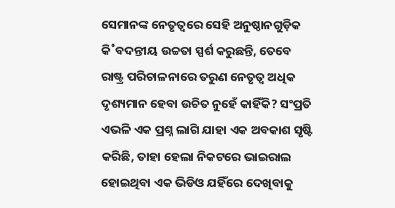ସେମାନଙ୍କ ନେତୃତ୍ବରେ ସେହି ଅନୁଷ୍ଠାନଗୁଡ଼ିକ କି˚ବଦନ୍ତୀୟ ଉଚ୍ଚତା ସ୍ପର୍ଶ କରୁଛନ୍ତି, ତେବେ ରାଷ୍ଟ୍ର ପରିଚାଳନାରେ ତରୁଣ ନେତୃତ୍ବ ଅଧିକ ଦୃଶ୍ୟମାନ ହେବା ଉଚିତ ନୁହେଁ କାହିଁକି? ସଂପ୍ରତି ଏଭଳି ଏକ ପ୍ରଶ୍ନ ଲାଗି ଯାହା ଏକ ଅବକାଶ ସୃଷ୍ଟି କରିଛି, ତାହା ହେଲା ନିକଟରେ ଭାଇରାଲ ହୋଇଥିବା ଏକ ଭିଡିଓ ଯହିଁରେ ଦେଖିବାକୁ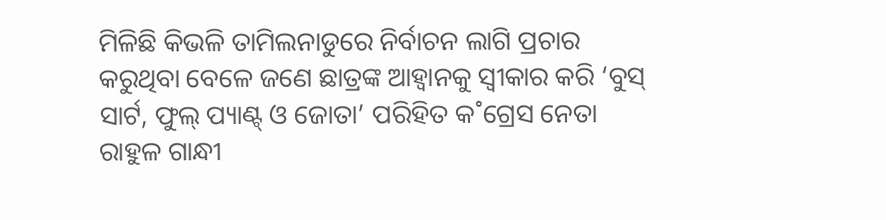ମିଳିଛି କିଭଳି ତାମିଲନାଡୁରେ ନିର୍ବାଚନ ଲାଗି ପ୍ରଚାର କରୁଥିବା ବେଳେ ଜଣେ ଛାତ୍ରଙ୍କ ଆହ୍ବାନକୁ ସ୍ବୀକାର କରି ‘ବୁସ୍‌ ସାର୍ଟ, ଫୁଲ୍‌ ପ୍ୟାଣ୍ଟ୍‌ ଓ ଜୋତା’ ପରିହିତ କ˚ଗ୍ରେସ ନେତା ରାହୁଳ ଗାନ୍ଧୀ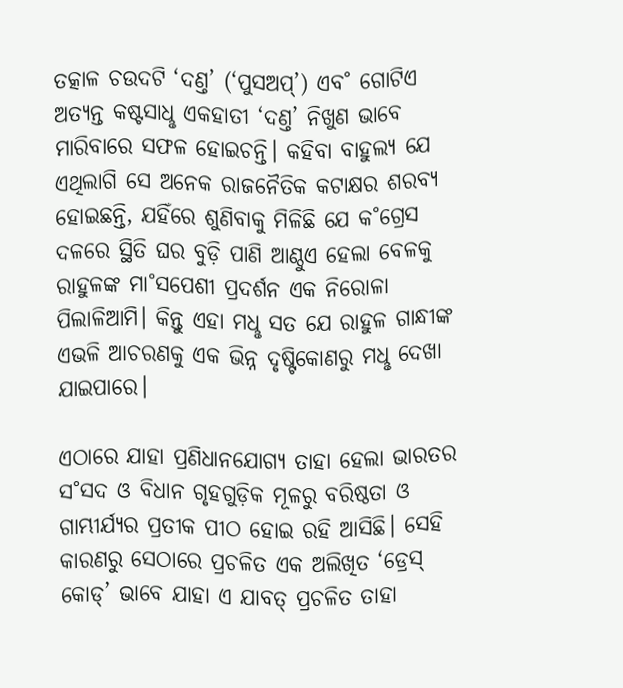ତତ୍କାଳ ଚଉଦଟି ‘ଦଣ୍ତ’ (‘ପୁସଅପ୍‌’) ଏବ˚ ଗୋଟିଏ ଅତ୍ୟନ୍ତ କଷ୍ଟସାଧୢ ଏକହାତୀ ‘ଦଣ୍ତ’ ନିଖୁଣ ଭାବେ ମାରିବାରେ ସଫଳ ହୋଇଚନ୍ତି। କହିବା ବାହୁଲ୍ୟ ଯେ ଏଥିଲାଗି ସେ ଅନେକ ରାଜନୈତିକ କଟାକ୍ଷର ଶରବ୍ୟ ହୋଇଛନ୍ତି, ଯହିଁରେ ଶୁଣିବାକୁ ମିଳିଛି ଯେ କ˚ଗ୍ରେସ ଦଳରେ ସ୍ଥିତି ଘର ବୁଡ଼ି ପାଣି ଆଣ୍ଠୁଏ ହେଲା ବେଳକୁ ରାହୁଳଙ୍କ ମା˚ସପେଶୀ ପ୍ରଦର୍ଶନ ଏକ ନିରୋଳା ପିଲାଳିଆମି। କିନ୍ତୁ ଏହା ମଧୢ ସତ ଯେ ରାହୁଳ ଗାନ୍ଧୀଙ୍କ ଏଭଳି ଆଚରଣକୁ ଏକ ଭିନ୍ନ ଦୃଷ୍ଟିକୋଣରୁ ମଧୢ ଦେଖା ଯାଇପାରେ।

ଏଠାରେ ଯାହା ପ୍ରଣିଧାନଯୋଗ୍ୟ ତାହା ହେଲା ଭାରତର ସ˚ସଦ ଓ ବିଧାନ ଗୃହଗୁଡ଼ିକ ମୂଳରୁ ବରିଷ୍ଠତା ଓ ଗାମ୍ଭୀର୍ଯ୍ୟର ପ୍ରତୀକ ପୀଠ ହୋଇ ରହି ଆସିଛି। ସେହି କାରଣରୁ ସେଠାରେ ପ୍ରଚଳିତ ଏକ ଅଲିଖିତ ‘ଡ୍ରେସ୍‌ କୋଡ୍‌’ ଭାବେ ଯାହା ଏ ଯାବତ୍‌ ପ୍ରଚଳିତ ତାହା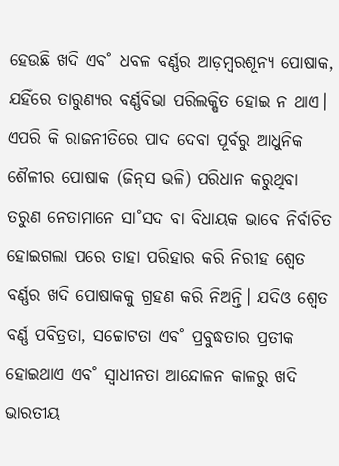ହେଉଛି ଖଦି ଏବ˚ ଧବଳ ବର୍ଣ୍ଣର ଆଡ଼ମ୍ବରଶୂନ୍ୟ ପୋଷାକ, ଯହିଁରେ ତାରୁଣ୍ୟର ବର୍ଣ୍ଣବିଭା ପରିଲକ୍ଷିତ ହୋଇ ନ ଥାଏ। ଏପରି କି ରାଜନୀତିରେ ପାଦ ଦେବା ପୂର୍ବରୁ ଆଧୁନିକ ଶୈଳୀର ପୋଷାକ (ଜିନ୍‌ସ ଭଳି) ପରିଧାନ କରୁଥିବା ତରୁଣ ନେତାମାନେ ସା˚ସଦ ବା ବିଧାୟକ ଭାବେ ନିର୍ବାଚିତ ହୋଇଗଲା ପରେ ତାହା ପରିହାର କରି ନିରୀହ ଶ୍ବେତ ବର୍ଣ୍ଣର ଖଦି ପୋଷାକକୁ ଗ୍ରହଣ କରି ନିଅନ୍ତି। ଯଦିଓ ଶ୍ବେତ ବର୍ଣ୍ଣ ପବିତ୍ରତା, ସଚ୍ଚୋଟତା ଏବ˚ ପ୍ରବୁଦ୍ଧତାର ପ୍ରତୀକ ହୋଇଥାଏ ଏବ˚ ସ୍ବାଧୀନତା ଆନ୍ଦୋଳନ କାଳରୁ ଖଦି ଭାରତୀୟ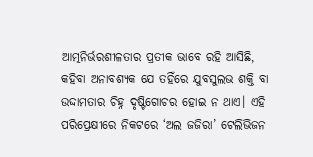ଆତ୍ମନିର୍ଭରଶୀଳତାର ପ୍ରତୀକ ଭାବେ ରହି ଆସିଛି, କହିବା ଅନାବଶ୍ୟକ ଯେ ତହିଁରେ ଯୁବସୁଲଭ ଶକ୍ତି ବା ଉଦ୍ଦାମତାର ଚିହ୍ନ ଦୃଷ୍ଟିଗୋଚର ହୋଇ ନ ଥାଏ। ଏହି ପରିପ୍ରେକ୍ଷୀରେ ନିକଟରେ ‘ଅଲ ଜଜିରା’ ଟେଲିଭିଜନ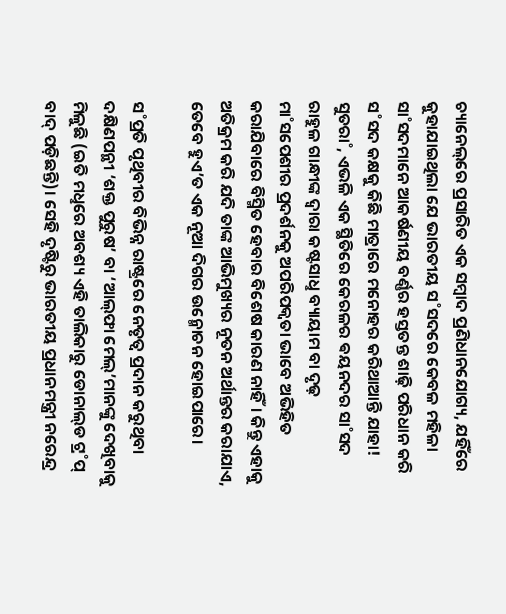ଚ୍ୟାନେଲ୍‌ରେ ପ୍ରସାରିତ ଏକ ସମ୍ବାଦ ପ୍ରଣିଧାନଯୋଗ୍ୟ, ଯହିଁରେ କୁହାଯାଇଥିଲା ଯେ ଭାରତୀୟ ସ˚ସଦରେ କେବଳ ମହିଳା ସା˚ସଦମାନେ ଆକର୍ଷଣୀୟ ବର୍ଣ୍ଣର ହସ୍ତତନ୍ତ ଶାଢ଼ି ପରିଧାନ କରି ସ˚ସଦ କକ୍ଷକୁ କିଛି ମାତ୍ରାରେ ମନୋହର କରିଥାଆନ୍ତି ଯାହା! ସୁତରା˚, ଏଭଳି ଏକ ସ୍ଥିତିରେ କେରଳର ଵୟନଦର ସା˚ସଦ ରାହୁଳ ଗାନ୍ଧୀଙ୍କ ଦ୍ବାରା କଷ୍ଟସାଧୢ ବ୍ୟାୟାମ ବା ଦୃଢ଼ ମା˚ସପେଶୀର ପ୍ରଦର୍ଶନକୁ ଅପରିପକ୍ବତା ଭାବେ ଅଭିହିତ କରାଯିବାରେ ବିସ୍ମିତ ହେବାର ବିଶେଷ କାରଣ ନାହିଁ। କିନ୍ତୁ ଏହାକୁ ଅତିକ୍ରମ କରି ଯଦି ତାଙ୍କ ଆଭିମୁଖ୍ୟର ନୂତନ ଅର୍ଥାନ୍ତର କରାଯାଏ, ତେବେ ହୁଏ’ତ ଏକ ନୂଆ ଦିଗର ଉନ୍ମୋଚନ ହୋଇପାରେ।

ସ˚ପ୍ରତି ପୃଥିବୀର ବିଭିନ୍ନ ରାଷ୍ଟ୍ରରେ ନେତୃତ୍ବ ପ୍ରଦାନ କରୁଥିବା ଦକ୍ଷିଣପନ୍ଥୀ ‘ଶକ୍ତ ପୁରୁଷ’ ବା ‘ଆଲ୍‌ଫା ମେଲ୍‌’ମାନଙ୍କୁ ଦେଖିବାକୁ ମିଳୁଛି (ଇତି ମଧୢରେ ଅବଶ୍ୟ ଏହି ତାଲିକାରୁ ଡୋନାଲ୍‌ଡ ଟ୍ର˚ପ୍‌ ବାଦ୍‌ ପଡ଼ିଛନ୍ତି)। ସେହି ଦୃଷ୍ଟିରୁ ଭାରତୀୟ ପ୍ରଧାନମନ୍ତ୍ରୀ ନରେନ୍ଦ୍ର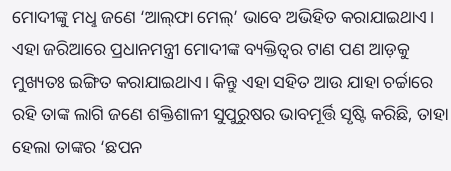ମୋଦୀଙ୍କୁ ମଧୢ ଜଣେ ‘ଆଲ୍‌ଫା ମେଲ୍‌’ ଭାବେ ଅଭିହିତ କରାଯାଇଥାଏ। ଏହା ଜରିଆରେ ପ୍ରଧାନମନ୍ତ୍ରୀ ମୋଦୀଙ୍କ ବ୍ୟକ୍ତିତ୍ବର ଟାଣ ପଣ ଆଡ଼କୁ ମୁଖ୍ୟତଃ ଇଙ୍ଗିତ କରାଯାଇଥାଏ। କିନ୍ତୁ ଏହା ସହିତ ଆଉ ଯାହା ଚର୍ଚ୍ଚାରେ ରହି ତାଙ୍କ ଲାଗି ଜଣେ ଶକ୍ତିଶାଳୀ ସୁପୁରୁଷର ଭାବମୂର୍ତ୍ତି ସୃଷ୍ଟି କରିଛି, ତାହା ହେଲା ତାଙ୍କର ‘ଛପନ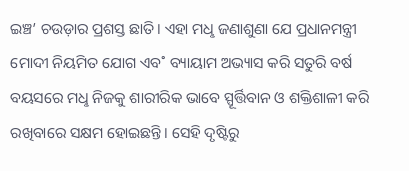ଇଞ୍ଚ’ ଚଉଡ଼ାର ପ୍ରଶସ୍ତ ଛାତି। ଏହା ମଧୢ ଜଣାଶୁଣା ଯେ ପ୍ରଧାନମନ୍ତ୍ରୀ ମୋଦୀ ନିୟମିତ ଯୋଗ ଏବ˚ ବ୍ୟାୟାମ ଅଭ୍ୟାସ କରି ସତୁରି ବର୍ଷ ବୟସରେ ମଧୢ ନିଜକୁ ଶାରୀରିକ ଭାବେ ସ୍ପୂର୍ତ୍ତିବାନ ଓ ଶକ୍ତିଶାଳୀ କରି ରଖିବାରେ ସକ୍ଷମ ହୋଇଛନ୍ତି। ସେହି ଦୃଷ୍ଟିରୁ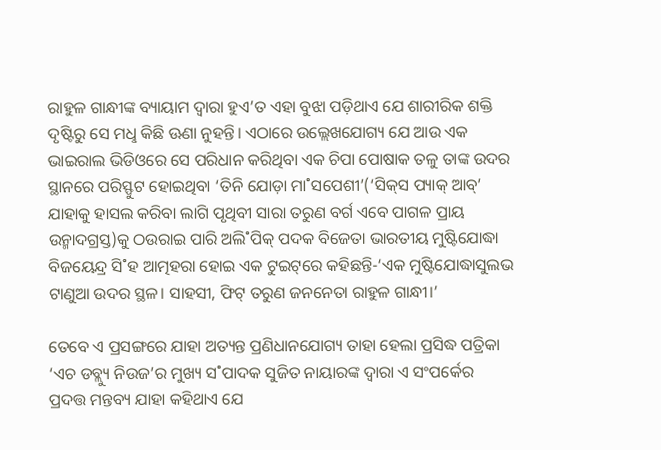ରାହୁଳ ଗାନ୍ଧୀଙ୍କ ବ୍ୟାୟାମ ଦ୍ବାରା ହୁଏ’ତ ଏହା ବୁଝା ପଡ଼ିଥାଏ ଯେ ଶାରୀରିକ ଶକ୍ତି ଦୃଷ୍ଟିରୁ ସେ ମଧୢ କିଛି ଊଣା ନୁହନ୍ତି। ଏଠାରେ ଉଲ୍ଲେଖଯୋଗ୍ୟ ଯେ ଆଉ ଏକ ଭାଇରାଲ ଭିଡିଓରେ ସେ ପରିଧାନ କରିଥିବା ଏକ ଚିପା ପୋଷାକ ତଳୁ ତାଙ୍କ ଉଦର ସ୍ଥାନରେ ପରିସ୍ଫୁଟ ହୋଇଥିବା ‘ତିନି ଯୋଡ଼ା ମା˚ସପେଶୀ’(‘ସିକ୍‌ସ ପ୍ୟାକ୍‌ ଆବ୍‌’ ଯାହାକୁ ହାସଲ କରିବା ଲାଗି ପୃଥିବୀ ସାରା ତରୁଣ ବର୍ଗ ଏବେ ପାଗଳ ପ୍ରାୟ ଉନ୍ମାଦଗ୍ରସ୍ତ)କୁ ଠଉରାଇ ପାରି ଅଲି˚ପିକ୍‌ ପଦକ ବିଜେତା ଭାରତୀୟ ମୁଷ୍ଟିଯୋଦ୍ଧା ବିଜୟେନ୍ଦ୍ର ସି˚ହ ଆତ୍ମହରା ହୋଇ ଏକ ଟୁଇଟ୍‌ରେ କହିଛନ୍ତି-‘ଏକ ମୁଷ୍ଟିଯୋଦ୍ଧାସୁଲଭ ଟାଣୁଆ ଉଦର ସ୍ଥଳ। ସାହସୀ, ଫିଟ୍‌ ତରୁଣ ଜନନେତା ରାହୁଳ ଗାନ୍ଧୀ।’

ତେବେ ଏ ପ୍ରସଙ୍ଗରେ ଯାହା ଅତ୍ୟନ୍ତ ପ୍ରଣିଧାନଯୋଗ୍ୟ ତାହା ହେଲା ପ୍ରସିଦ୍ଧ ପତ୍ରିକା ‘ଏଚ ଡବ୍ଲ୍ୟୁ ନିଉଜ’ର ମୁଖ୍ୟ ସ˚ପାଦକ ସୁଜିତ ନାୟାରଙ୍କ ଦ୍ବାରା ଏ ସଂପର୍କ‌େର ପ୍ରଦତ୍ତ ମନ୍ତବ୍ୟ ଯାହା କହିଥାଏ ଯେ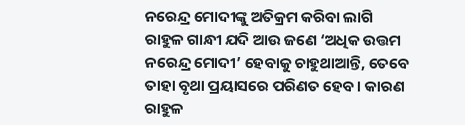ନରେନ୍ଦ୍ର ମୋଦୀଙ୍କୁ ଅତିକ୍ରମ କରିବା ଲାଗି ରାହୁଳ ଗାନ୍ଧୀ ଯଦି ଆଉ ଜଣେ ‘ଅଧିକ ଉତ୍ତମ ନରେନ୍ଦ୍ର ମୋଦୀ’ ହେବାକୁ ଚାହୁଥାଆନ୍ତି, ତେବେ ତାହା ବୃଥା ପ୍ରୟାସରେ ପରିଣତ ହେବ। କାରଣ ରାହୁଳ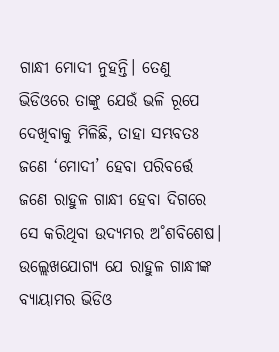ଗାନ୍ଧୀ ମୋଦୀ ନୁହନ୍ତି। ତେଣୁ ଭିଡିଓରେ ତାଙ୍କୁ ଯେଉଁ ଭଳି ରୂପେ ଦେଖିବାକୁ ମିଳିଛି, ତାହା ସମ୍ଭବତଃ ଜଣେ ‘ମୋଦୀ’ ହେବା ପରିବର୍ତ୍ତେ ଜଣେ ରାହୁଳ ଗାନ୍ଧୀ ହେବା ଦିଗରେ ସେ କରିଥିବା ଉଦ୍ୟମର ଅ˚ଶବିଶେଷ। ଉଲ୍ଲେଖଯୋଗ୍ୟ ଯେ ରାହୁଳ ଗାନ୍ଧୀଙ୍କ ବ୍ୟାୟାମର ଭିଡିଓ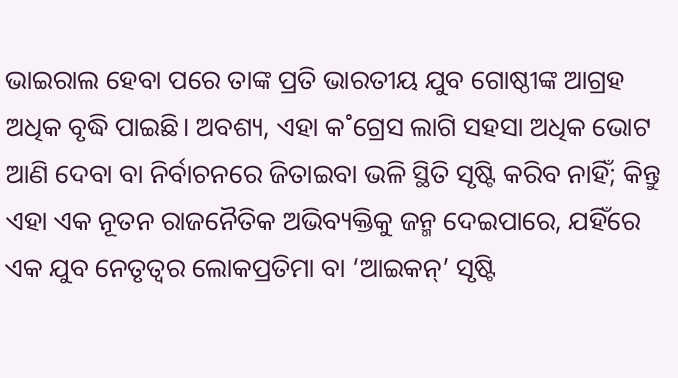ଭାଇରାଲ ହେବା ପରେ ତାଙ୍କ ପ୍ରତି ଭାରତୀୟ ଯୁବ ଗୋଷ୍ଠୀଙ୍କ ଆଗ୍ରହ ଅଧିକ ବୃଦ୍ଧି ପାଇଛି। ଅବଶ୍ୟ, ଏହା କ˚ଗ୍ରେସ ଲାଗି ସହସା ଅଧିକ ଭୋଟ ଆଣି ଦେବା ବା ନିର୍ବାଚନରେ ଜିତାଇବା ଭଳି ସ୍ଥିତି ସୃଷ୍ଟି କରିବ ନାହିଁ; କିନ୍ତୁ ଏହା ଏକ ନୂତନ ରାଜନୈତିକ ଅଭିବ୍ୟକ୍ତିକୁ ଜନ୍ମ ଦେଇପାରେ, ଯହିଁରେ ଏକ ଯୁବ ନେତୃତ୍ବର ଲୋକପ୍ରତିମା ବା ‘ଆଇକନ୍‌’ ସୃଷ୍ଟି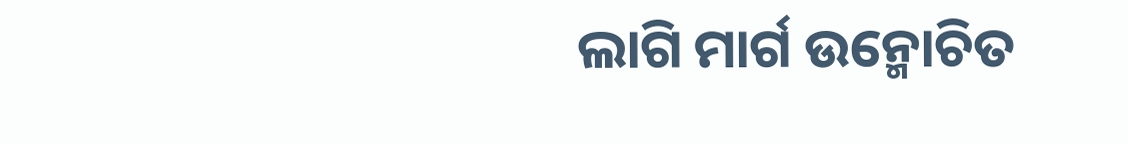ଲାଗି ମାର୍ଗ ଉନ୍ମୋଚିତ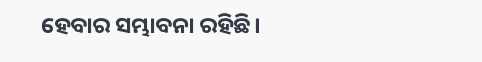ହେବାର ସମ୍ଭାବନା ରହିଛି।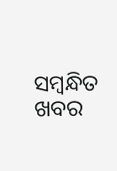ସମ୍ବନ୍ଧିତ ଖବର